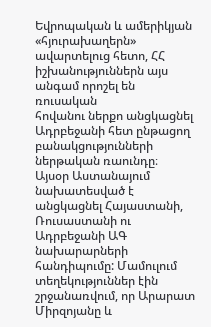Եվրոպական և ամերիկյան
«հյուրախաղերն» ավարտելուց հետո, ՀՀ իշխանություններն այս անգամ որոշել են ռուսական
հովանու ներքո անցկացնել Ադրբեջանի հետ ընթացող բանակցությունների ներթական ռաունդը։
Այսօր Աստանայում նախատեսված է անցկացնել Հայաստանի, Ռուսաստանի ու Ադրբեջանի ԱԳ նախարարների
հանդիպումը: Մամուլում տեղեկություններ էին շրջանառվում, որ Արարատ Միրզոյանը և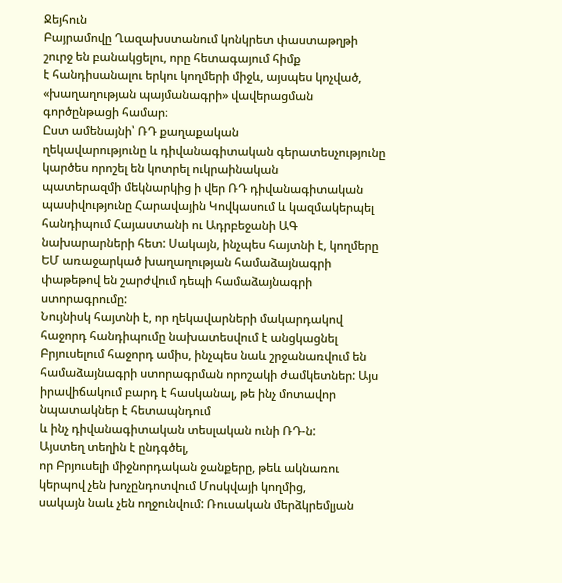Ջեյհուն
Բայրամովը Ղազախստանում կոնկրետ փաստաթղթի շուրջ են բանակցելու, որը հետագայում հիմք
է հանդիսանալու երկու կողմերի միջև, այսպես կոչված, «խաղաղության պայմանագրի» վավերացման
գործընթացի համար։
Ըստ ամենայնի՝ ՌԴ քաղաքական
ղեկավարությունը և դիվանագիտական գերատեսչությունը կարծես որոշել են կոտրել ուկրաինական
պատերազմի մեկնարկից ի վեր ՌԴ դիվանագիտական պասիվությունը Հարավային Կովկասում և կազմակերպել
հանդիպում Հայաստանի ու Ադրբեջանի ԱԳ նախարարների հետ: Սակայն, ինչպես հայտնի է, կողմերը
ԵՄ առաջարկած խաղաղության համաձայնագրի փաթեթով են շարժվում դեպի համաձայնագրի ստորագրումը:
Նույնիսկ հայտնի է, որ ղեկավարների մակարդակով հաջորդ հանդիպումը նախատեսվում է անցկացնել
Բրյուսելում հաջորդ ամիս, ինչպես նաև շրջանառվում են համաձայնագրի ստորագրման որոշակի ժամկետներ: Այս իրավիճակում բարդ է հասկանալ, թե ինչ մոտավոր նպատակներ է հետապնդում
և ինչ դիվանագիտական տեսլական ունի ՌԴ-ն:
Այստեղ տեղին է ընդգծել,
որ Բրյուսելի միջնորդական ջանքերը, թեև ակնառու կերպով չեն խոչընդոտվում Մոսկվայի կողմից,
սակայն նաև չեն ողջունվում: Ռուսական մերձկրեմլյան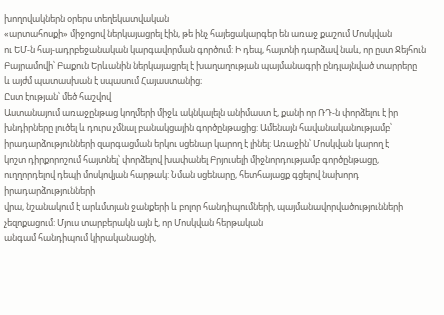խողովակներն օրերս տեղեկատվական
«արտահոսքի» միջոցով ներկայացրել էին, թե ինչ հայեցակարգեր են առաջ քաշում Մոսկվան
ու ԵՄ-ն հայ-ադրբեջանական կարգավորման գործում: Ի դեպ, հայտնի դարձավ նաև, որ ըստ Ջեյհուն
Բայրամովի՝ Բաքուն Երևանին ներկայացրել է խաղաղության պայմանագրի ընդլայնված տարրերը
և այժմ պատասխան է սպասում Հայաստանից։
Ըստ էության՝ մեծ հաշվով
Աստանայում առաջընթաց կողմերի միջև ակնկալելն անիմաստ է, քանի որ ՌԴ-ն փորձելու է իր
խնդիրները լուծել և դուրս չմնալ բանակցային գործընթացից: Ամենայն հավանականությամբ՝
իրադարձությունների զարգացման երկու սցենար կարող է լինել: Առաջին՝ Մոսկվան կարող է
կոշտ դիրքորոշում հայտնել՝ փորձելով խափանել Բրյուսելի միջնորդությամբ գործընթացը,
ուղղորդելով դեպի մոսկովյան հարթակ: Նման սցենարը, հետհայացք գցելով նախորդ իրադարձությունների
վրա, նշանակում է արևմտյան ջանքերի և բոլոր հանդիպումների, պայմանավորվածությունների
չեզոքացում: Մյուս տարբերակն այն է, որ Մոսկվան հերթական
անգամ հանդիպում կիրականացնի,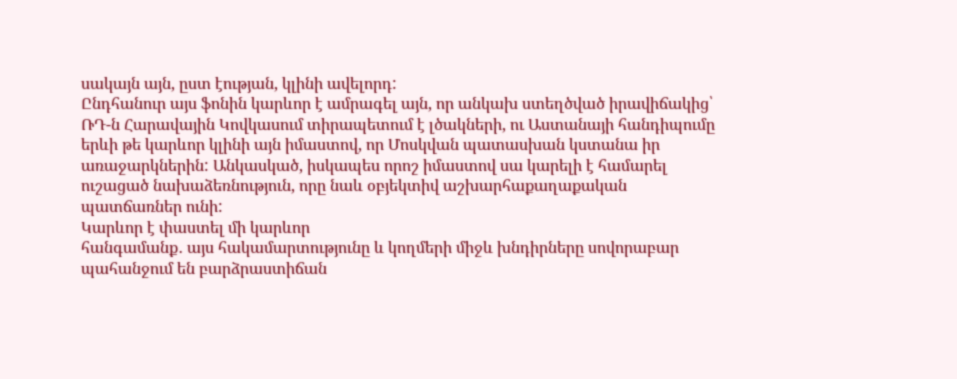սակայն այն, ըստ էության, կլինի ավելորդ:
Ընդհանուր այս ֆոնին կարևոր է ամրագել այն, որ անկախ ստեղծված իրավիճակից՝ ՌԴ-ն Հարավային Կովկասում տիրապետում է լծակների, ու Աստանայի հանդիպումը երևի թե կարևոր կլինի այն իմաստով, որ Մոսկվան պատասխան կստանա իր առաջարկներին: Անկասկած, իսկապես որոշ իմաստով սա կարելի է համարել ուշացած նախաձեռնություն, որը նաև օբյեկտիվ աշխարհաքաղաքական պատճառներ ունի:
Կարևոր է փաստել մի կարևոր
հանգամանք․ այս հակամարտությունը և կողմերի միջև խնդիրները սովորաբար պահանջում են բարձրաստիճան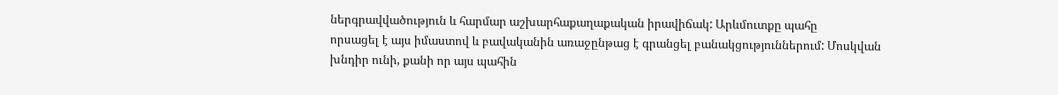ներգրավվածություն և հարմար աշխարհաքաղաքական իրավիճակ: Արևմուտքը պահը
որսացել է այս իմաստով և բավականին առաջընթաց է գրանցել բանակցություններում: Մոսկվան
խնդիր ունի, քանի որ այս պահին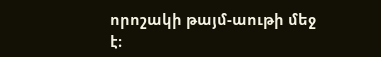որոշակի թայմ-աութի մեջ է։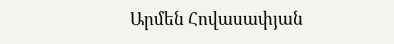Արմեն Հովասափյան